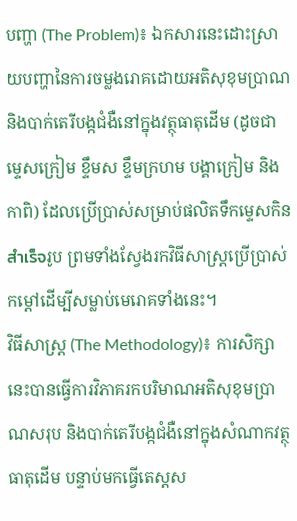បញ្ហា (The Problem)៖ ឯកសារនេះដោះស្រាយបញ្ហានៃការចម្លងរោគដោយអតិសុខុមប្រាណ និងបាក់តេរីបង្កជំងឺនៅក្នុងវត្ថុធាតុដើម (ដូចជា ម្ទេសក្រៀម ខ្ទឹមស ខ្ទឹមក្រហម បង្គាក្រៀម និងកាពិ) ដែលប្រើប្រាស់សម្រាប់ផលិតទឹកម្ទេសកិនสำเร็จរូប ព្រមទាំងស្វែងរកវិធីសាស្ត្រប្រើប្រាស់កម្ដៅដើម្បីសម្លាប់មេរោគទាំងនេះ។
វិធីសាស្ត្រ (The Methodology)៖ ការសិក្សានេះបានធ្វើការវិភាគរកបរិមាណអតិសុខុមប្រាណសរុប និងបាក់តេរីបង្កជំងឺនៅក្នុងសំណាកវត្ថុធាតុដើម បន្ទាប់មកធ្វើតេស្តស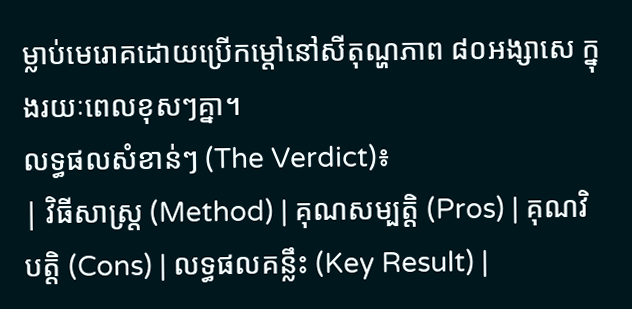ម្លាប់មេរោគដោយប្រើកម្ដៅនៅសីតុណ្ហភាព ៨០អង្សាសេ ក្នុងរយៈពេលខុសៗគ្នា។
លទ្ធផលសំខាន់ៗ (The Verdict)៖
| វិធីសាស្ត្រ (Method) | គុណសម្បត្តិ (Pros) | គុណវិបត្តិ (Cons) | លទ្ធផលគន្លឹះ (Key Result) |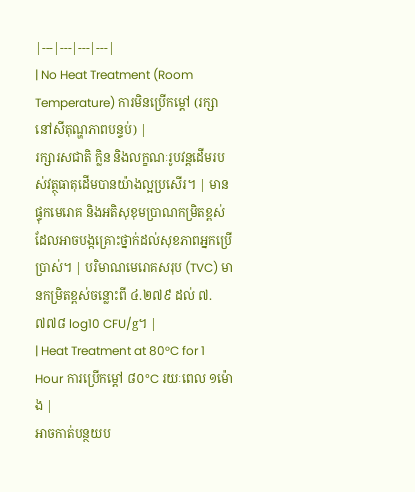|---|---|---|---|
| No Heat Treatment (Room Temperature) ការមិនប្រើកម្ដៅ (រក្សានៅសីតុណ្ហភាពបន្ទប់) |
រក្សារសជាតិ ក្លិន និងលក្ខណៈរូបវន្តដើមរបស់វត្ថុធាតុដើមបានយ៉ាងល្អប្រសើរ។ | មានផ្ទុកមេរោគ និងអតិសុខុមប្រាណកម្រិតខ្ពស់ ដែលអាចបង្កគ្រោះថ្នាក់ដល់សុខភាពអ្នកប្រើប្រាស់។ | បរិមាណមេរោគសរុប (TVC) មានកម្រិតខ្ពស់ចន្លោះពី ៤.២៧៩ ដល់ ៧.៧៧៨ log10 CFU/g។ |
| Heat Treatment at 80°C for 1 Hour ការប្រើកម្ដៅ ៨០°C រយៈពេល ១ម៉ោង |
អាចកាត់បន្ថយប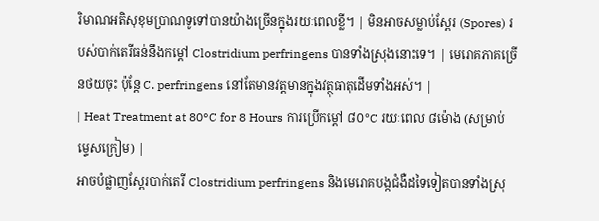រិមាណអតិសុខុមប្រាណទូទៅបានយ៉ាងច្រើនក្នុងរយៈពេលខ្លី។ | មិនអាចសម្លាប់ស្ពែរ (Spores) របស់បាក់តេរីធន់នឹងកម្ដៅ Clostridium perfringens បានទាំងស្រុងនោះទេ។ | មេរោគភាគច្រើនថយចុះ ប៉ុន្តែ C. perfringens នៅតែមានវត្តមានក្នុងវត្ថុធាតុដើមទាំងអស់។ |
| Heat Treatment at 80°C for 8 Hours ការប្រើកម្ដៅ ៨០°C រយៈពេល ៨ម៉ោង (សម្រាប់ម្ទេសក្រៀម) |
អាចបំផ្លាញស្ពែរបាក់តេរី Clostridium perfringens និងមេរោគបង្កជំងឺដទៃទៀតបានទាំងស្រុ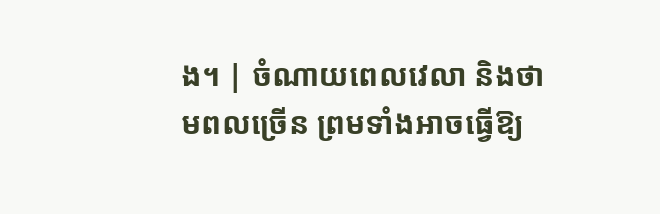ង។ | ចំណាយពេលវេលា និងថាមពលច្រើន ព្រមទាំងអាចធ្វើឱ្យ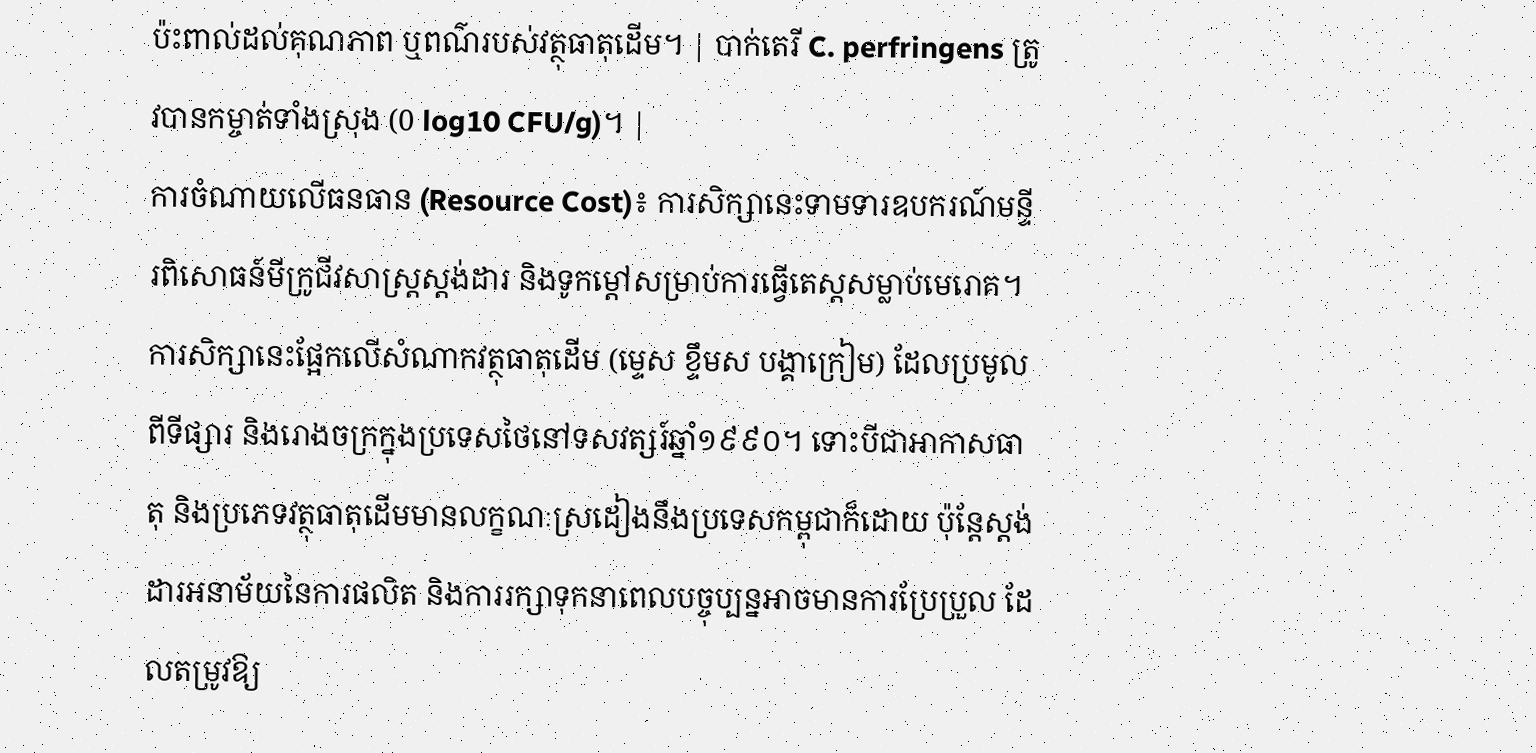ប៉ះពាល់ដល់គុណភាព ឬពណ៌របស់វត្ថុធាតុដើម។ | បាក់តេរី C. perfringens ត្រូវបានកម្ចាត់ទាំងស្រុង (0 log10 CFU/g)។ |
ការចំណាយលើធនធាន (Resource Cost)៖ ការសិក្សានេះទាមទារឧបករណ៍មន្ទីរពិសោធន៍មីក្រូជីវសាស្ត្រស្តង់ដារ និងទូកម្ដៅសម្រាប់ការធ្វើតេស្តសម្លាប់មេរោគ។
ការសិក្សានេះផ្អែកលើសំណាកវត្ថុធាតុដើម (ម្ទេស ខ្ទឹមស បង្គាក្រៀម) ដែលប្រមូលពីទីផ្សារ និងរោងចក្រក្នុងប្រទេសថៃនៅទសវត្សរ៍ឆ្នាំ១៩៩០។ ទោះបីជាអាកាសធាតុ និងប្រភេទវត្ថុធាតុដើមមានលក្ខណៈស្រដៀងនឹងប្រទេសកម្ពុជាក៏ដោយ ប៉ុន្តែស្តង់ដារអនាម័យនៃការផលិត និងការរក្សាទុកនាពេលបច្ចុប្បន្នអាចមានការប្រែប្រួល ដែលតម្រូវឱ្យ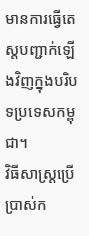មានការធ្វើតេស្តបញ្ជាក់ឡើងវិញក្នុងបរិបទប្រទេសកម្ពុជា។
វិធីសាស្ត្រប្រើប្រាស់ក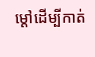ម្ដៅដើម្បីកាត់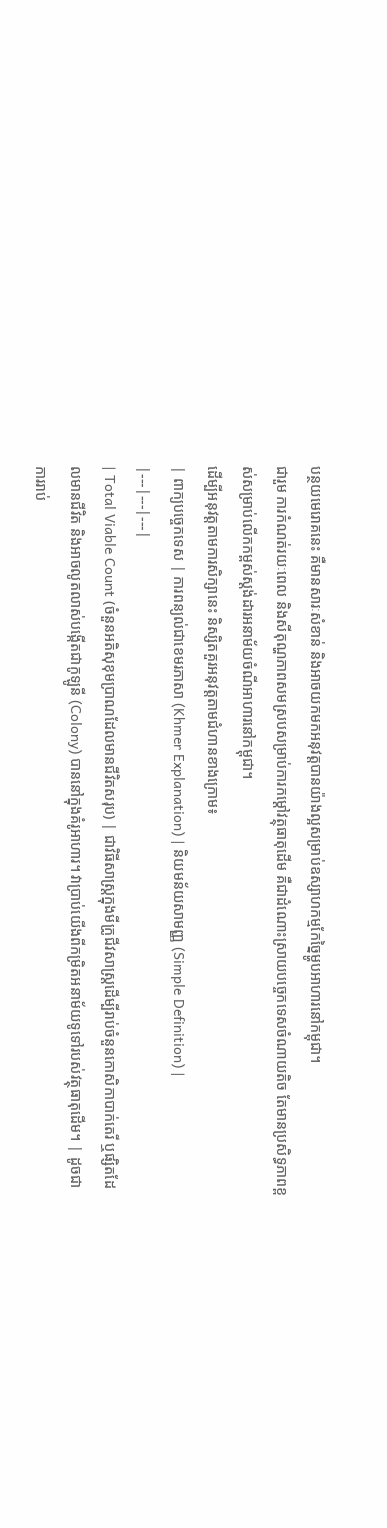បន្ថយមេរោគនេះ គឺមានសារៈសំខាន់ និងអាចយកមកអនុវត្តបានយ៉ាងល្អសម្រាប់ឧស្សាហកម្មកែច្នៃម្ហូបអាហារនៅកម្ពុជា។
ជារួម ការកំណត់រយៈពេល និងសីតុណ្ហភាពសមស្របសម្រាប់ការកម្ដៅវត្ថុធាតុដើម គឺជាដំណោះស្រាយបច្ចេកទេសចំណាយតិច តែមានប្រសិទ្ធភាពខ្ពស់សម្រាប់លើកកម្ពស់ស្តង់ដារអនាម័យចំណីអាហារនៅកម្ពុជា។
ដើម្បីអនុវត្តតាមការសិក្សានេះ និស្សិតគួរអនុវត្តតាមជំហានខាងក្រោម៖
| ពាក្យបច្ចេកទេស | ការពន្យល់ជាខេមរភាសា (Khmer Explanation) | និយមន័យសាមញ្ញ (Simple Definition) |
|---|---|---|
| Total Viable Count (ចំនួនអតិសុខុមប្រាណដែលមានជីវិតសរុប) | ជាវិធីសាស្ត្រក្នុងមីក្រូជីវសាស្ត្រដើម្បីរាប់ចំនួនកោសិកាបាក់តេរី ឬផ្សិតដែលមានជីវិត និងអាចលូតលាស់បង្កើតជាកូឡូនី (Colony) បាននៅក្នុងគំរូអាហារ។ វាប្រាប់យើងពីកម្រិតអនាម័យទូទៅរបស់វត្ថុធាតុដើម។ | ដូចជាការរាប់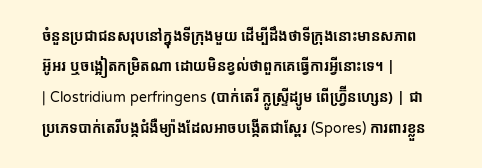ចំនួនប្រជាជនសរុបនៅក្នុងទីក្រុងមួយ ដើម្បីដឹងថាទីក្រុងនោះមានសភាពអ៊ូអរ ឬចង្អៀតកម្រិតណា ដោយមិនខ្វល់ថាពួកគេធ្វើការអ្វីនោះទេ។ |
| Clostridium perfringens (បាក់តេរី ក្លូស្ទ្រីដ្យូម ពើហ្វ្រ៊ីនហ្សេន) | ជាប្រភេទបាក់តេរីបង្កជំងឺម្យ៉ាងដែលអាចបង្កើតជាស្ពែរ (Spores) ការពារខ្លួន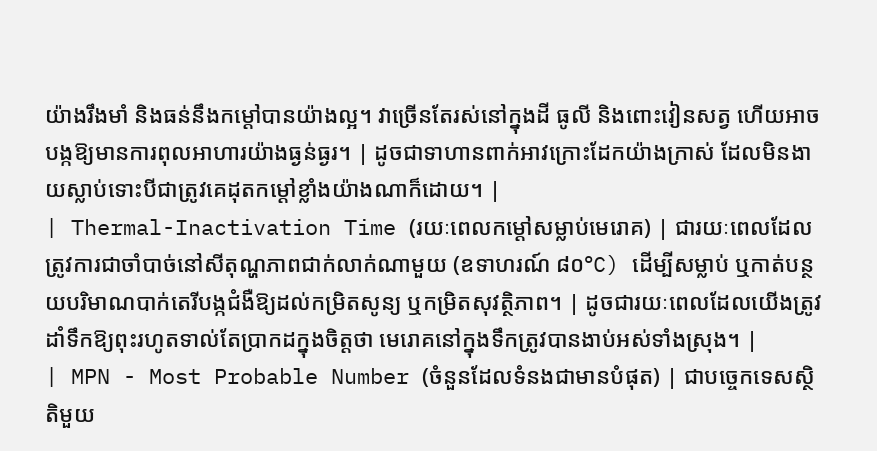យ៉ាងរឹងមាំ និងធន់នឹងកម្ដៅបានយ៉ាងល្អ។ វាច្រើនតែរស់នៅក្នុងដី ធូលី និងពោះវៀនសត្វ ហើយអាចបង្កឱ្យមានការពុលអាហារយ៉ាងធ្ងន់ធ្ងរ។ | ដូចជាទាហានពាក់អាវក្រោះដែកយ៉ាងក្រាស់ ដែលមិនងាយស្លាប់ទោះបីជាត្រូវគេដុតកម្ដៅខ្លាំងយ៉ាងណាក៏ដោយ។ |
| Thermal-Inactivation Time (រយៈពេលកម្ដៅសម្លាប់មេរោគ) | ជារយៈពេលដែលត្រូវការជាចាំបាច់នៅសីតុណ្ហភាពជាក់លាក់ណាមួយ (ឧទាហរណ៍ ៨០°C) ដើម្បីសម្លាប់ ឬកាត់បន្ថយបរិមាណបាក់តេរីបង្កជំងឺឱ្យដល់កម្រិតសូន្យ ឬកម្រិតសុវត្ថិភាព។ | ដូចជារយៈពេលដែលយើងត្រូវដាំទឹកឱ្យពុះរហូតទាល់តែប្រាកដក្នុងចិត្តថា មេរោគនៅក្នុងទឹកត្រូវបានងាប់អស់ទាំងស្រុង។ |
| MPN - Most Probable Number (ចំនួនដែលទំនងជាមានបំផុត) | ជាបច្ចេកទេសស្ថិតិមួយ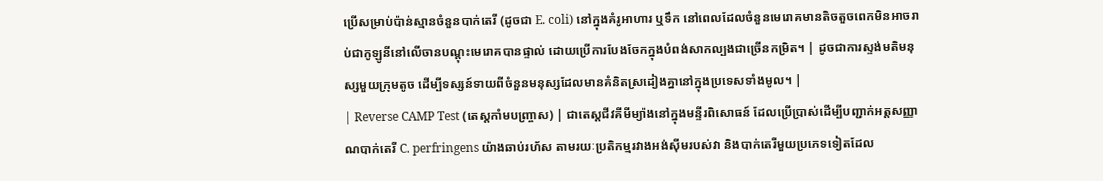ប្រើសម្រាប់ប៉ាន់ស្មានចំនួនបាក់តេរី (ដូចជា E. coli) នៅក្នុងគំរូអាហារ ឬទឹក នៅពេលដែលចំនួនមេរោគមានតិចតួចពេកមិនអាចរាប់ជាកូឡូនីនៅលើចានបណ្ដុះមេរោគបានផ្ទាល់ ដោយប្រើការបែងចែកក្នុងបំពង់សាកល្បងជាច្រើនកម្រិត។ | ដូចជាការស្ទង់មតិមនុស្សមួយក្រុមតូច ដើម្បីទស្សន៍ទាយពីចំនួនមនុស្សដែលមានគំនិតស្រដៀងគ្នានៅក្នុងប្រទេសទាំងមូល។ |
| Reverse CAMP Test (តេស្តកាំមបញ្ច្រាស) | ជាតេស្តជីវគីមីម្យ៉ាងនៅក្នុងមន្ទីរពិសោធន៍ ដែលប្រើប្រាស់ដើម្បីបញ្ជាក់អត្តសញ្ញាណបាក់តេរី C. perfringens យ៉ាងឆាប់រហ័ស តាមរយៈប្រតិកម្មរវាងអង់ស៊ីមរបស់វា និងបាក់តេរីមួយប្រភេទទៀតដែល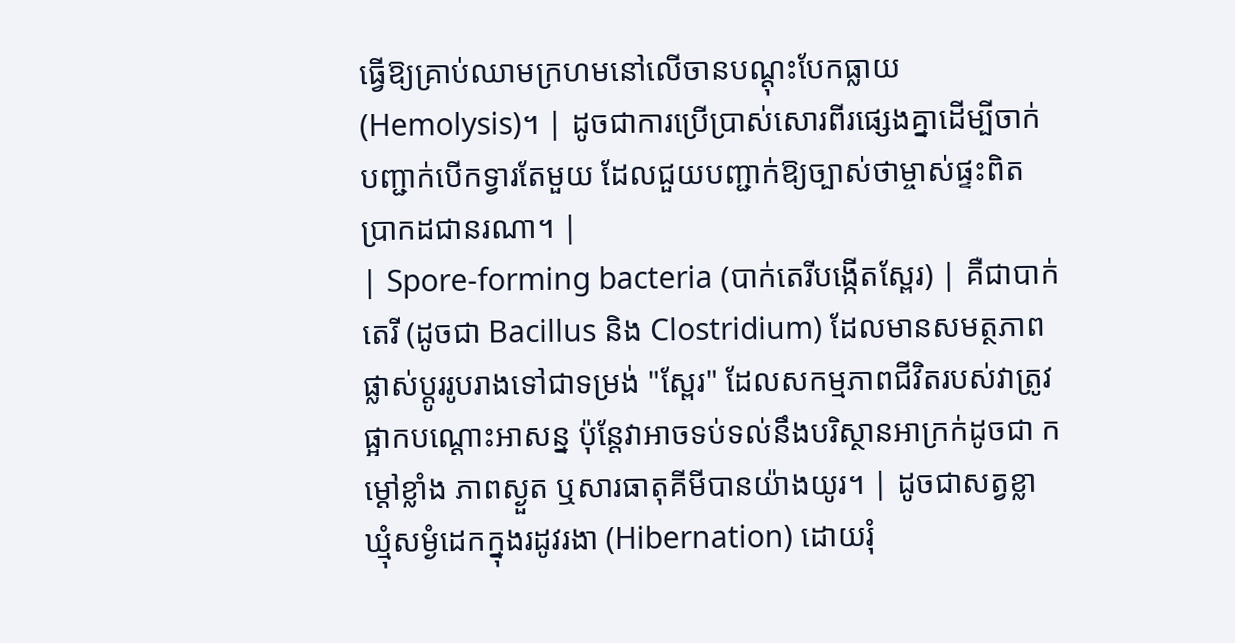ធ្វើឱ្យគ្រាប់ឈាមក្រហមនៅលើចានបណ្ដុះបែកធ្លាយ (Hemolysis)។ | ដូចជាការប្រើប្រាស់សោរពីរផ្សេងគ្នាដើម្បីចាក់បញ្ជាក់បើកទ្វារតែមួយ ដែលជួយបញ្ជាក់ឱ្យច្បាស់ថាម្ចាស់ផ្ទះពិតប្រាកដជានរណា។ |
| Spore-forming bacteria (បាក់តេរីបង្កើតស្ពែរ) | គឺជាបាក់តេរី (ដូចជា Bacillus និង Clostridium) ដែលមានសមត្ថភាពផ្លាស់ប្តូររូបរាងទៅជាទម្រង់ "ស្ពែរ" ដែលសកម្មភាពជីវិតរបស់វាត្រូវផ្អាកបណ្ដោះអាសន្ន ប៉ុន្តែវាអាចទប់ទល់នឹងបរិស្ថានអាក្រក់ដូចជា កម្ដៅខ្លាំង ភាពស្ងួត ឬសារធាតុគីមីបានយ៉ាងយូរ។ | ដូចជាសត្វខ្លាឃ្មុំសម្ងំដេកក្នុងរដូវរងា (Hibernation) ដោយរុំ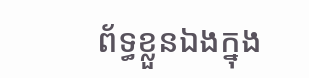ព័ទ្ធខ្លួនឯងក្នុង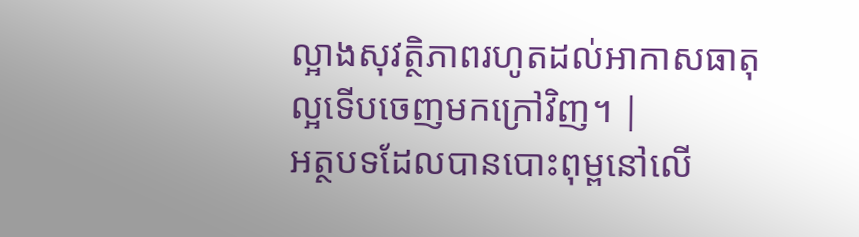ល្អាងសុវត្ថិភាពរហូតដល់អាកាសធាតុល្អទើបចេញមកក្រៅវិញ។ |
អត្ថបទដែលបានបោះពុម្ពនៅលើ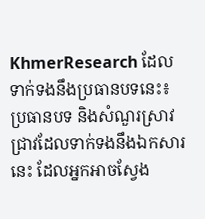KhmerResearch ដែលទាក់ទងនឹងប្រធានបទនេះ៖
ប្រធានបទ និងសំណួរស្រាវជ្រាវដែលទាក់ទងនឹងឯកសារនេះ ដែលអ្នកអាចស្វែង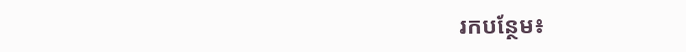រកបន្ថែម៖